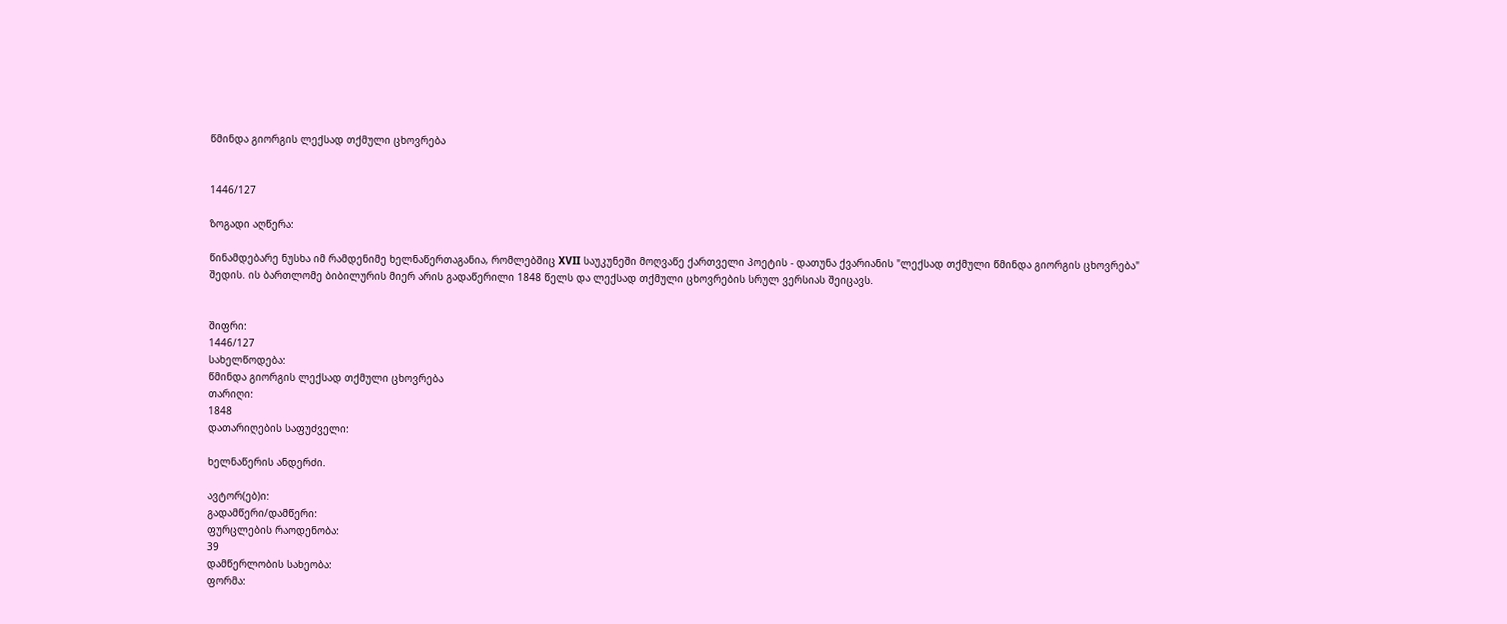წმინდა გიორგის ლექსად თქმული ცხოვრება


1446/127

ზოგადი აღწერა:

წინამდებარე ნუსხა იმ რამდენიმე ხელნაწერთაგანია, რომლებშიც XVII საუკუნეში მოღვაწე ქართველი პოეტის - დათუნა ქვარიანის "ლექსად თქმული წმინდა გიორგის ცხოვრება" შედის. ის ბართლომე ბიბილურის მიერ არის გადაწერილი 1848 წელს და ლექსად თქმული ცხოვრების სრულ ვერსიას შეიცავს.


შიფრი:
1446/127
სახელწოდება:
წმინდა გიორგის ლექსად თქმული ცხოვრება
თარიღი:
1848
დათარიღების საფუძველი:

ხელნაწერის ანდერძი.

ავტორ(ებ)ი:
გადამწერი/დამწერი:
ფურცლების რაოდენობა:
39
დამწერლობის სახეობა:
ფორმა: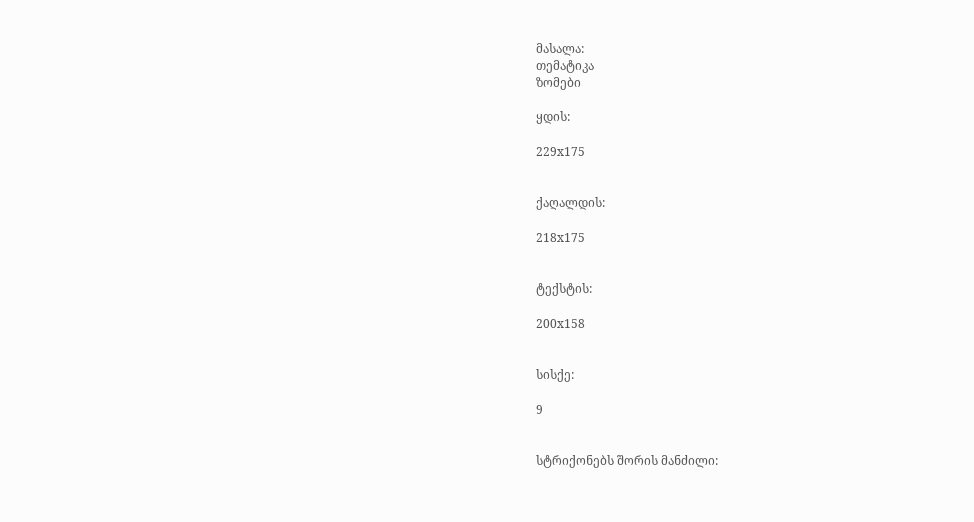მასალა:
თემატიკა
ზომები

ყდის:

229x175


ქაღალდის:

218x175


ტექსტის:

200x158


სისქე:

9


სტრიქონებს შორის მანძილი: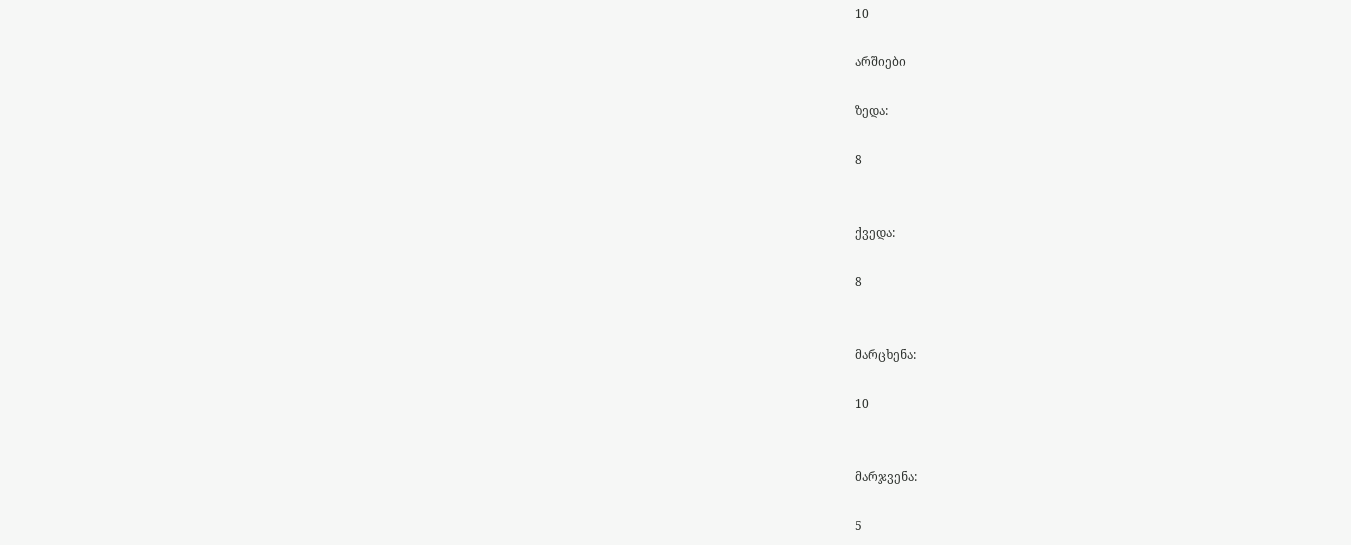10

არშიები

ზედა:

8


ქვედა:

8


მარცხენა:

10


მარჯვენა:

5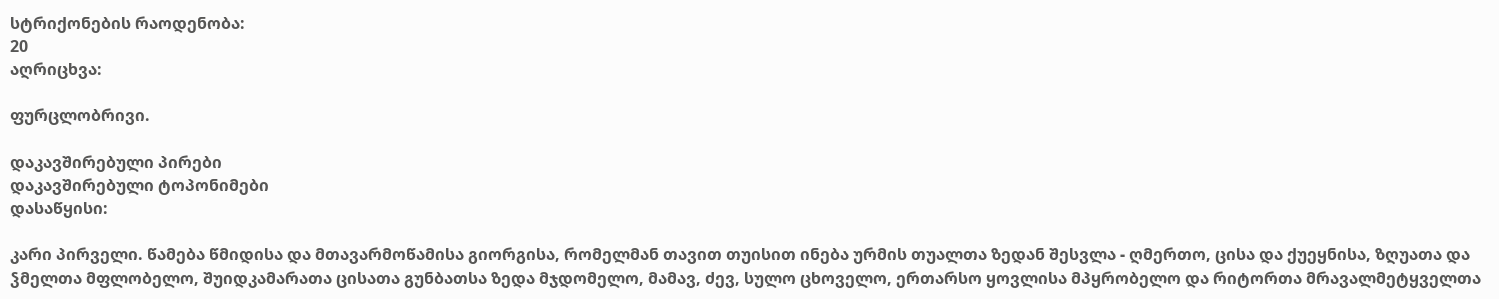სტრიქონების რაოდენობა:
20
აღრიცხვა:

ფურცლობრივი.

დაკავშირებული პირები
დაკავშირებული ტოპონიმები
დასაწყისი:

კარი პირველი. წამება წმიდისა და მთავარმოწამისა გიორგისა, რომელმან თავით თუისით ინება ურმის თუალთა ზედან შესვლა - ღმერთო, ცისა და ქუეყნისა, ზღუათა და ჴმელთა მფლობელო, შუიდკამარათა ცისათა გუნბათსა ზედა მჯდომელო, მამავ, ძევ, სულო ცხოველო, ერთარსო ყოვლისა მპყრობელო და რიტორთა მრავალმეტყველთა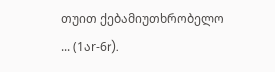თუით ქებამიუთხრობელო ... (1აr-6r).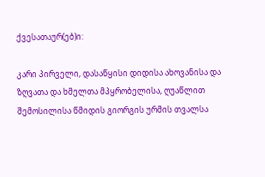ქვესათაურ(ებ)ი:

კარი პირველი, დასაწყისი დიდისა ახოვანისა და ზღვათა და ხმელთა მპყრობელისა, ღუაწლით შემოსილისა წმიდის გიორგის ურმის თვალსა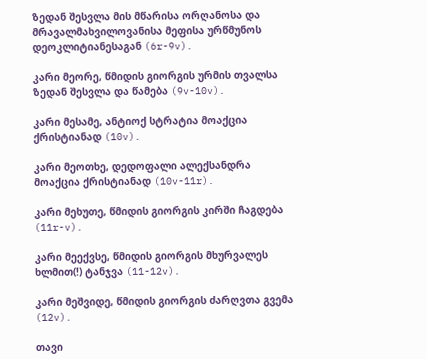ზედან შესვლა მის მწარისა ორღანოსა და მრავალმახვილოვანისა მეფისა ურწმუნოს დეოკლიტიანესაგან (6r-9v).

კარი მეორე, წმიდის გიორგის ურმის თვალსა ზედან შესვლა და წამება (9v-10v).

კარი მესამე, ანტიოქ სტრატია მოაქცია ქრისტიანად (10v).

კარი მეოთხე, დედოფალი ალექსანდრა მოაქცია ქრისტიანად (10v-11r).

კარი მეხუთე, წმიდის გიორგის კირში ჩაგდება (11r-v).

კარი მეექვსე, წმიდის გიორგის მხურვალეს ხლმით(!) ტანჯვა (11-12v).

კარი მეშვიდე, წმიდის გიორგის ძარღვთა გვემა (12v).

თავი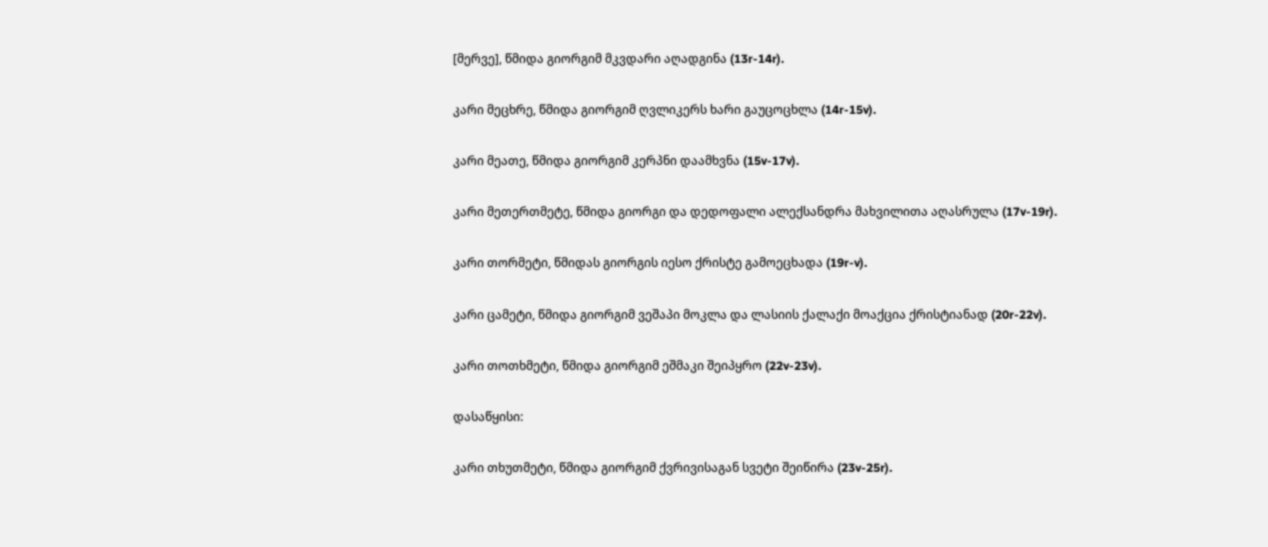[მერვე], წმიდა გიორგიმ მკვდარი აღადგინა (13r-14r).

კარი მეცხრე, წმიდა გიორგიმ ღვლიკერს ხარი გაუცოცხლა (14r-15v).

კარი მეათე, წმიდა გიორგიმ კერპნი დაამხვნა (15v-17v).

კარი მეთერთმეტე, წმიდა გიორგი და დედოფალი ალექსანდრა მახვილითა აღასრულა (17v-19r).

კარი თორმეტი, წმიდას გიორგის იესო ქრისტე გამოეცხადა (19r-v).

კარი ცამეტი, წმიდა გიორგიმ ვეშაპი მოკლა და ლასიის ქალაქი მოაქცია ქრისტიანად (20r-22v).

კარი თოთხმეტი, წმიდა გიორგიმ ეშმაკი შეიპყრო (22v-23v).

დასაწყისი:

კარი თხუთმეტი, წმიდა გიორგიმ ქვრივისაგან სვეტი შეიწირა (23v-25r).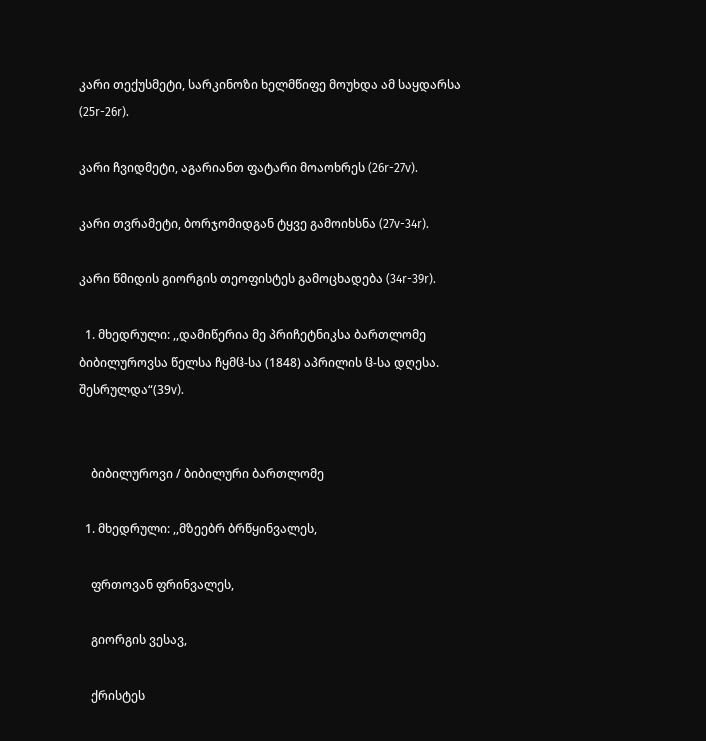კარი თექუსმეტი, სარკინოზი ხელმწიფე მოუხდა ამ საყდარსა (25r-26r).

კარი ჩვიდმეტი, აგარიანთ ფატარი მოაოხრეს (26r-27v).

კარი თვრამეტი, ბორჯომიდგან ტყვე გამოიხსნა (27v-34r).

კარი წმიდის გიორგის თეოფისტეს გამოცხადება (34r-39r).

  1. მხედრული: ,,დამიწერია მე პრიჩეტნიკსა ბართლომე ბიბილუროვსა წელსა ჩყმჱ-სა (1848) აპრილის ჱ-სა დღესა. შესრულდა“(39v).


    ბიბილუროვი / ბიბილური ბართლომე

  1. მხედრული: ,,მზეებრ ბრწყინვალეს,

    ფრთოვან ფრინვალეს,

    გიორგის ვესავ,

    ქრისტეს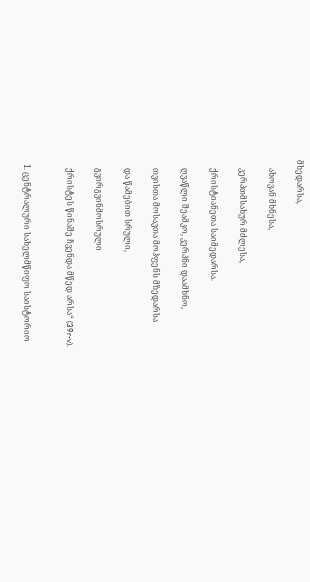მხედარსა,

    ახოვან მხნესა,

    კერპთმსახურ მძლესა,

    ქრისტიანეთა საიმედარსა.

    ღვაწლი შეამკო, კერპნი დაამხნო,

    თვისთა მოსავთა მოჰფენს მზედარსა

    და წამებით სრული,

    გვირგვინმოსრული

    ქრისტეს წინაშე ჩვენდა მწედ არსა“ (39r-v).


  1. ცენტრალური სახელმწიფო საისტორიო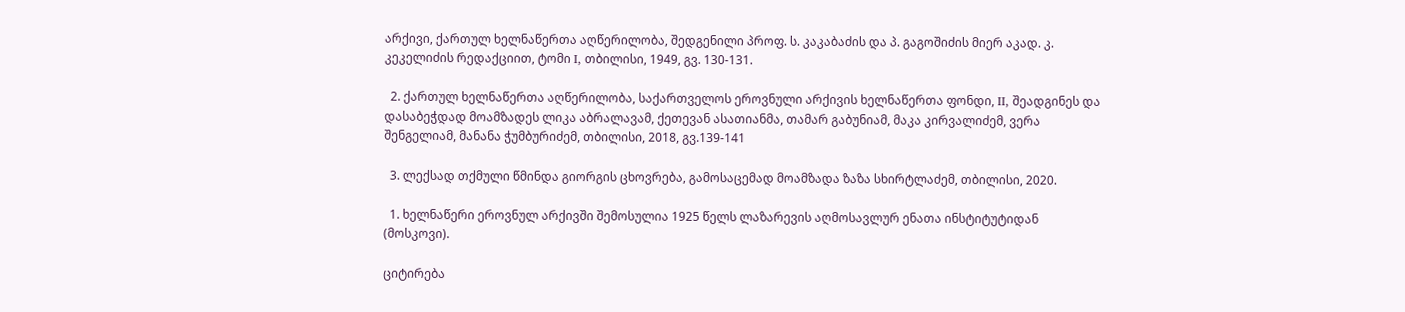არქივი, ქართულ ხელნაწერთა აღწერილობა, შედგენილი პროფ. ს. კაკაბაძის და პ. გაგოშიძის მიერ აკად. კ. კეკელიძის რედაქციით, ტომი I, თბილისი, 1949, გვ. 130-131.

  2. ქართულ ხელნაწერთა აღწერილობა, საქართველოს ეროვნული არქივის ხელნაწერთა ფონდი, II, შეადგინეს და დასაბეჭდად მოამზადეს ლიკა აბრალავამ, ქეთევან ასათიანმა, თამარ გაბუნიამ, მაკა კირვალიძემ, ვერა შენგელიამ, მანანა ჭუმბურიძემ, თბილისი, 2018, გვ.139-141

  3. ლექსად თქმული წმინდა გიორგის ცხოვრება, გამოსაცემად მოამზადა ზაზა სხირტლაძემ, თბილისი, 2020.

  1. ხელნაწერი ეროვნულ არქივში შემოსულია 1925 წელს ლაზარევის აღმოსავლურ ენათა ინსტიტუტიდან (მოსკოვი).

ციტირება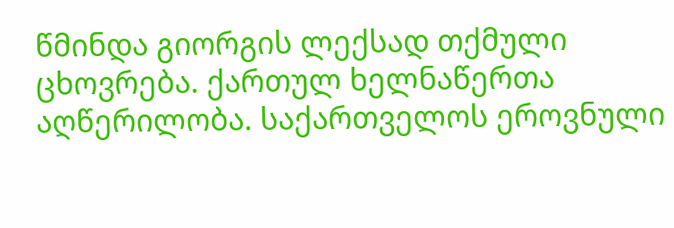წმინდა გიორგის ლექსად თქმული ცხოვრება. ქართულ ხელნაწერთა აღწერილობა. საქართველოს ეროვნული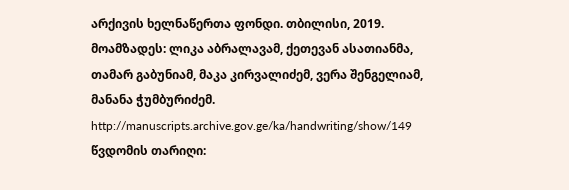არქივის ხელნაწერთა ფონდი. თბილისი, 2019. მოამზადეს: ლიკა აბრალავამ, ქეთევან ასათიანმა, თამარ გაბუნიამ, მაკა კირვალიძემ, ვერა შენგელიამ, მანანა ჭუმბურიძემ. http://manuscripts.archive.gov.ge/ka/handwriting/show/149 წვდომის თარიღი: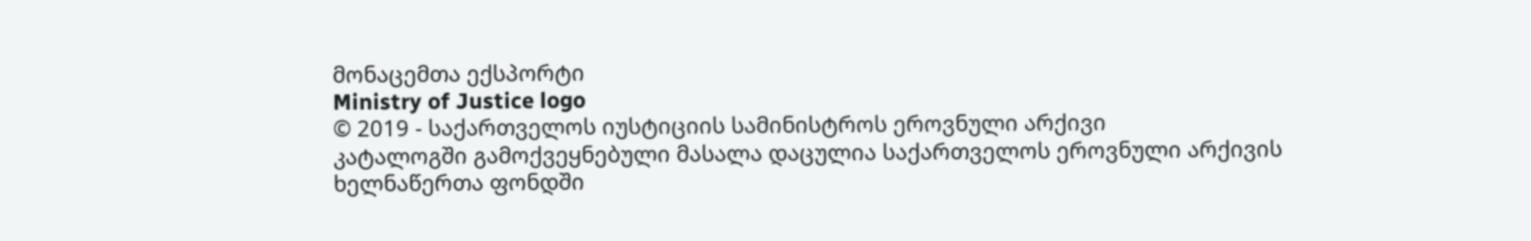მონაცემთა ექსპორტი
Ministry of Justice logo
© 2019 - საქართველოს იუსტიციის სამინისტროს ეროვნული არქივი
კატალოგში გამოქვეყნებული მასალა დაცულია საქართველოს ეროვნული არქივის ხელნაწერთა ფონდში